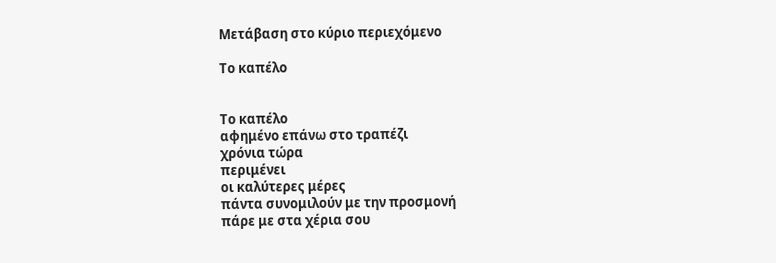Μετάβαση στο κύριο περιεχόμενο

Το καπέλο


Το καπέλο
αφημένο επάνω στο τραπέζι
χρόνια τώρα
περιμένει
οι καλύτερες μέρες
πάντα συνομιλούν με την προσμονή
πάρε με στα χέρια σου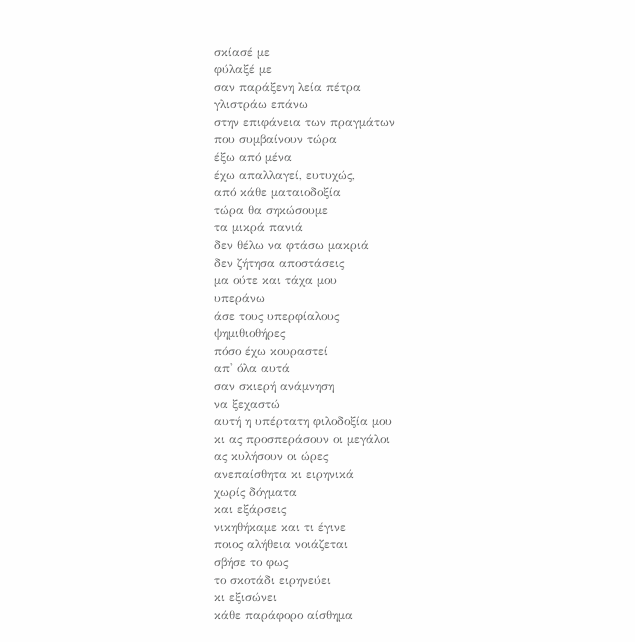σκίασέ με
φύλαξέ με
σαν παράξενη λεία πέτρα
γλιστράω επάνω
στην επιφάνεια των πραγμάτων
που συμβαίνουν τώρα
έξω από μένα
έχω απαλλαγεί, ευτυχώς,
από κάθε ματαιοδοξία
τώρα θα σηκώσουμε
τα μικρά πανιά
δεν θέλω να φτάσω μακριά
δεν ζήτησα αποστάσεις
μα ούτε και τάχα μου
υπεράνω
άσε τους υπερφίαλους
ψημιθιοθήρες
πόσο έχω κουραστεί
απ' όλα αυτά
σαν σκιερή ανάμνηση
να ξεχαστώ
αυτή η υπέρτατη φιλοδοξία μου
κι ας προσπεράσουν οι μεγάλοι
ας κυλήσουν οι ώρες
ανεπαίσθητα κι ειρηνικά
χωρίς δόγματα
και εξάρσεις
νικηθήκαμε και τι έγινε
ποιος αλήθεια νοιάζεται
σβήσε το φως
το σκοτάδι ειρηνεύει
κι εξισώνει
κάθε παράφορο αίσθημα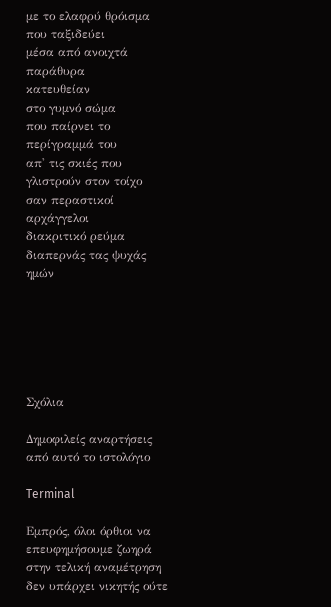με το ελαφρύ θρόισμα
που ταξιδεύει
μέσα από ανοιχτά παράθυρα
κατευθείαν
στο γυμνό σώμα
που παίρνει το περίγραμμά του
απ' τις σκιές που γλιστρούν στον τοίχο
σαν περαστικοί αρχάγγελοι
διακριτικό ρεύμα
διαπερνάς τας ψυχάς ημών






Σχόλια

Δημοφιλείς αναρτήσεις από αυτό το ιστολόγιο

Terminal

Εμπρός, όλοι όρθιοι να επευφημήσουμε ζωηρά στην τελική αναμέτρηση δεν υπάρχει νικητής ούτε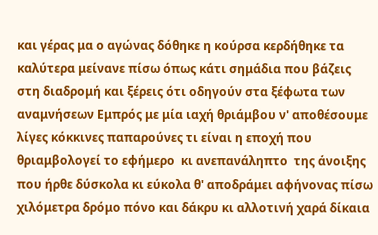και γέρας μα ο αγώνας δόθηκε η κούρσα κερδήθηκε τα καλύτερα μείνανε πίσω όπως κάτι σημάδια που βάζεις στη διαδρομή και ξέρεις ότι οδηγούν στα ξέφωτα των αναμνήσεων Εμπρός με μία ιαχή θριάμβου ν' αποθέσουμε  λίγες κόκκινες παπαρούνες τι είναι η εποχή που θριαμβολογεί το εφήμερο  κι ανεπανάληπτο  της άνοιξης που ήρθε δύσκολα κι εύκολα θ' αποδράμει αφήνονας πίσω χιλόμετρα δρόμο πόνο και δάκρυ κι αλλοτινή χαρά δίκαια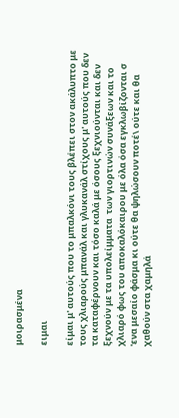μοιρασμένα

ειμαι

είμαι μ' αυτούς που το μπαλκόνι τους βλέπει στον ακάλυπτο με τους χλιαρούς μπανάλ και γλυκανάλ στίχους μ' αυτούς που δεν τα καταφέρνουν και τόσο καλά με όσους ξεχνιούνται και δεν ξεχνούν με τα υπολείμματα  των γιορτινών συνάξεων και το χλιαρό φως του αποκαλόκαιρου με όλα όσα εγκλωβίζονται σ 'ενα μεσαίο φάσμα κι ούτε θα ψηλώσουν ποτέ\ ούτε και θα χαθούν στα χαμηλά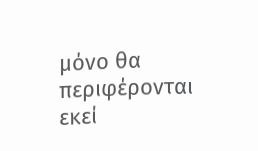μόνο θα περιφέρονται εκεί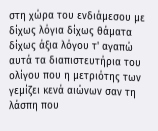στη χώρα του ενδιάμεσου με δίχως λόγια δίχως θάματα δίχως άξια λόγου τ' αγαπώ αυτά τα διαπιστευτήρια του ολίγου που η μετριότης των γεμίζει κενά αιώνων σαν τη λάσπη που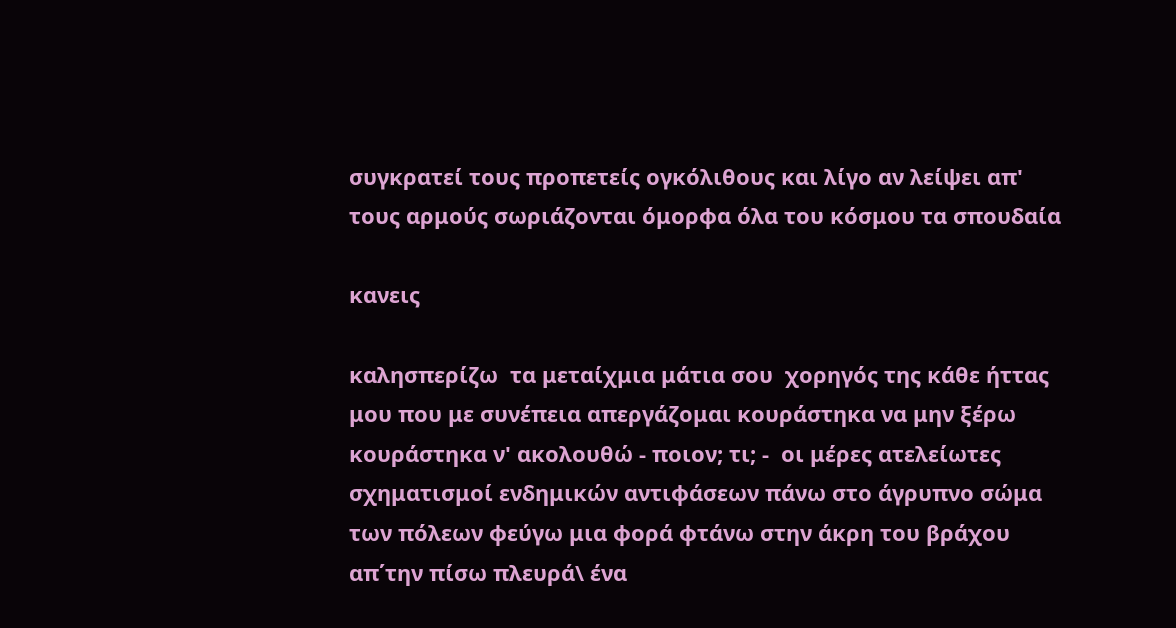συγκρατεί τους προπετείς ογκόλιθους και λίγο αν λείψει απ' τους αρμούς σωριάζονται όμορφα όλα του κόσμου τα σπουδαία

κανεις

καλησπερίζω  τα μεταίχμια μάτια σου  χορηγός της κάθε ήττας μου που με συνέπεια απεργάζομαι κουράστηκα να μην ξέρω κουράστηκα ν' ακολουθώ - ποιον; τι; -  οι μέρες ατελείωτες σχηματισμοί ενδημικών αντιφάσεων πάνω στο άγρυπνο σώμα των πόλεων φεύγω μια φορά φτάνω στην άκρη του βράχου απ΄την πίσω πλευρά\ ένα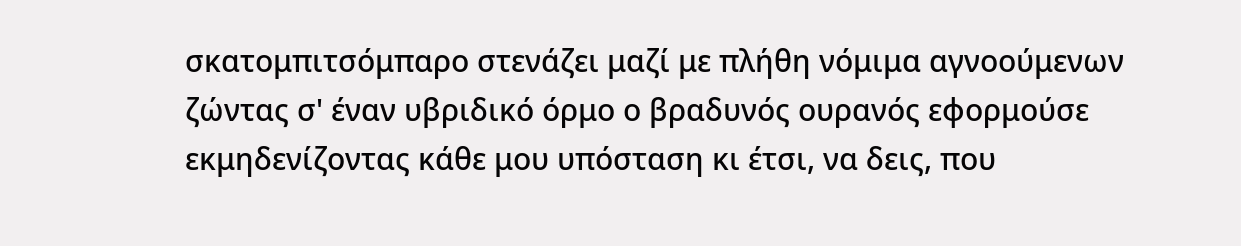σκατομπιτσόμπαρο στενάζει μαζί με πλήθη νόμιμα αγνοούμενων ζώντας σ' έναν υβριδικό όρμο ο βραδυνός ουρανός εφορμούσε εκμηδενίζοντας κάθε μου υπόσταση κι έτσι, να δεις, που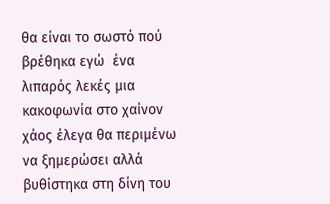θα είναι το σωστό πού βρέθηκα εγώ  ένα λιπαρός λεκές μια κακοφωνία στο χαίνον χάος έλεγα θα περιμένω να ξημερώσει αλλά βυθίστηκα στη δίνη του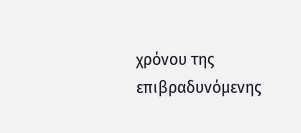χρόνου της επιβραδυνόμενης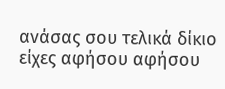ανάσας σου τελικά δίκιο είχες αφήσου αφήσου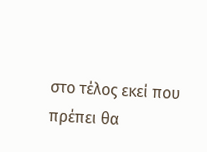στο τέλος εκεί που πρέπει θα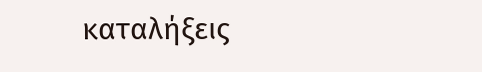καταλήξεις